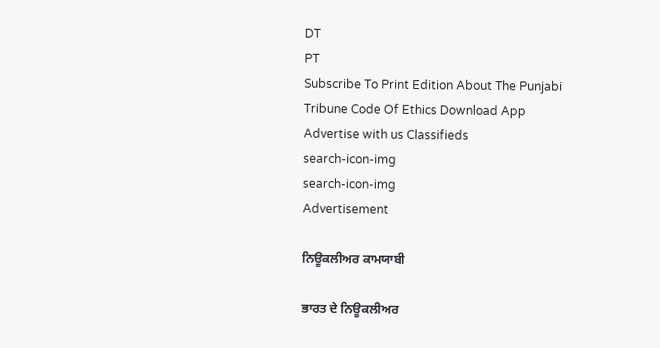DT
PT
Subscribe To Print Edition About The Punjabi Tribune Code Of Ethics Download App Advertise with us Classifieds
search-icon-img
search-icon-img
Advertisement

ਨਿਊਕਲੀਅਰ ਕਾਮਯਾਬੀ

ਭਾਰਤ ਦੇ ਨਿਊਕਲੀਅਰ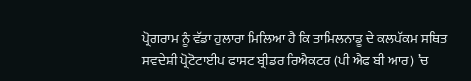ਪ੍ਰੋਗਰਾਮ ਨੂੰ ਵੱਡਾ ਹੁਲਾਰਾ ਮਿਲਿਆ ਹੈ ਕਿ ਤਾਮਿਲਨਾਡੂ ਦੇ ਕਲਪੱਕਮ ਸਥਿਤ ਸਵਦੇਸ਼ੀ ਪ੍ਰੋਟੋਟਾਈਪ ਫਾਸਟ ਬ੍ਰੀਡਰ ਰਿਐਕਟਰ (ਪੀ ਐਫ ਬੀ ਆਰ) ’ਚ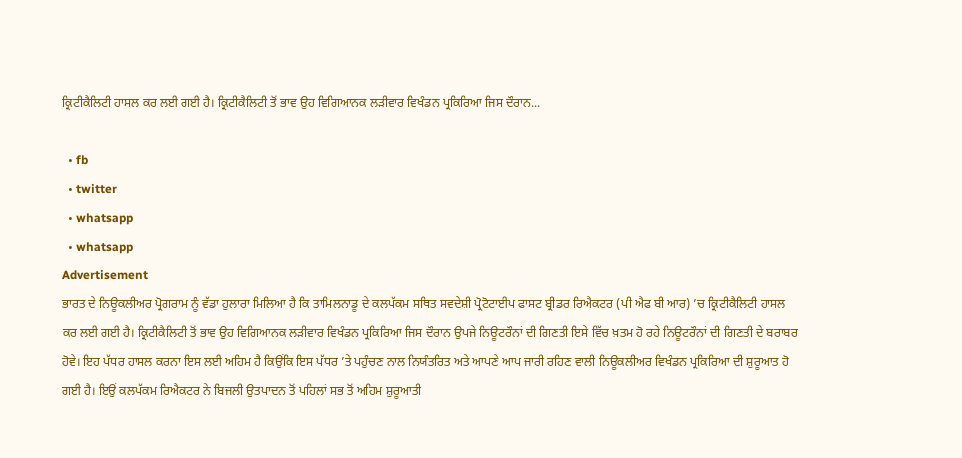ਕ੍ਰਿਟੀਕੈਲਿਟੀ ਹਾਸਲ ਕਰ ਲਈ ਗਈ ਹੈ। ਕ੍ਰਿਟੀਕੈਲਿਟੀ ਤੋਂ ਭਾਵ ਉਹ ਵਿਗਿਆਨਕ ਲੜੀਵਾਰ ਵਿਖੰਡਨ ਪ੍ਰਕਿਰਿਆ ਜਿਸ ਦੌਰਾਨ...

  • fb
  • twitter
  • whatsapp
  • whatsapp
Advertisement
ਭਾਰਤ ਦੇ ਨਿਊਕਲੀਅਰ ਪ੍ਰੋਗਰਾਮ ਨੂੰ ਵੱਡਾ ਹੁਲਾਰਾ ਮਿਲਿਆ ਹੈ ਕਿ ਤਾਮਿਲਨਾਡੂ ਦੇ ਕਲਪੱਕਮ ਸਥਿਤ ਸਵਦੇਸ਼ੀ ਪ੍ਰੋਟੋਟਾਈਪ ਫਾਸਟ ਬ੍ਰੀਡਰ ਰਿਐਕਟਰ (ਪੀ ਐਫ ਬੀ ਆਰ) ’ਚ ਕ੍ਰਿਟੀਕੈਲਿਟੀ ਹਾਸਲ ਕਰ ਲਈ ਗਈ ਹੈ। ਕ੍ਰਿਟੀਕੈਲਿਟੀ ਤੋਂ ਭਾਵ ਉਹ ਵਿਗਿਆਨਕ ਲੜੀਵਾਰ ਵਿਖੰਡਨ ਪ੍ਰਕਿਰਿਆ ਜਿਸ ਦੌਰਾਨ ਉਪਜੇ ਨਿਊਟਰੌਨਾਂ ਦੀ ਗਿਣਤੀ ਇਸੇ ਵਿੱਚ ਖ਼ਤਮ ਹੋ ਰਹੇ ਨਿਊਟਰੌਨਾਂ ਦੀ ਗਿਣਤੀ ਦੇ ਬਰਾਬਰ ਹੋਵੇ। ਇਹ ਪੱਧਰ ਹਾਸਲ ਕਰਨਾ ਇਸ ਲਈ ਅਹਿਮ ਹੈ ਕਿਉਂਕਿ ਇਸ ਪੱਧਰ ’ਤੇ ਪਹੁੰਚਣ ਨਾਲ ਨਿਯੰਤਰਿਤ ਅਤੇ ਆਪਣੇ ਆਪ ਜਾਰੀ ਰਹਿਣ ਵਾਲੀ ਨਿਊਕਲੀਅਰ ਵਿਖੰਡਨ ਪ੍ਰਕਿਰਿਆ ਦੀ ਸ਼ੁਰੂਆਤ ਹੋ ਗਈ ਹੈ। ਇਉਂ ਕਲਪੱਕਮ ਰਿਐਕਟਰ ਨੇ ਬਿਜਲੀ ਉਤਪਾਦਨ ਤੋਂ ਪਹਿਲਾਂ ਸਭ ਤੋਂ ਅਹਿਮ ਸ਼ੁਰੂਆਤੀ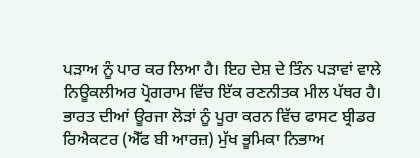ਪੜਾਅ ਨੂੰ ਪਾਰ ਕਰ ਲਿਆ ਹੈ। ਇਹ ਦੇਸ਼ ਦੇ ਤਿੰਨ ਪੜਾਵਾਂ ਵਾਲੇ ਨਿਊਕਲੀਅਰ ਪ੍ਰੋਗਰਾਮ ਵਿੱਚ ਇੱਕ ਰਣਨੀਤਕ ਮੀਲ ਪੱਥਰ ਹੈ। ਭਾਰਤ ਦੀਆਂ ਊਰਜਾ ਲੋੜਾਂ ਨੂੰ ਪੂਰਾ ਕਰਨ ਵਿੱਚ ਫਾਸਟ ਬ੍ਰੀਡਰ ਰਿਐਕਟਰ (ਐੱਫ ਬੀ ਆਰਜ਼) ਮੁੱਖ ਭੂਮਿਕਾ ਨਿਭਾਅ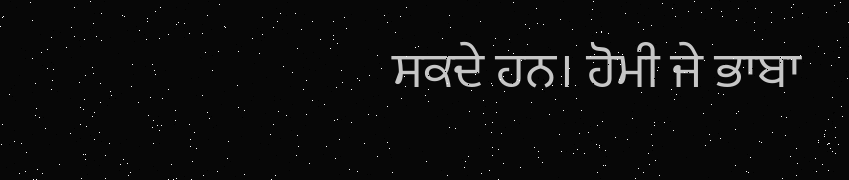ਸਕਦੇ ਹਨ। ਹੋਮੀ ਜੇ ਭਾਬਾ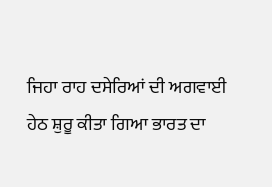ਜਿਹਾ ਰਾਹ ਦਸੇਰਿਆਂ ਦੀ ਅਗਵਾਈ ਹੇਠ ਸ਼ੁਰੂ ਕੀਤਾ ਗਿਆ ਭਾਰਤ ਦਾ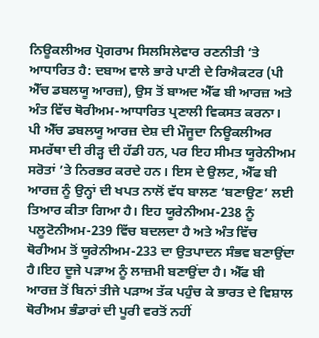ਨਿਊਕਲੀਅਰ ਪ੍ਰੋਗਰਾਮ ਸਿਲਸਿਲੇਵਾਰ ਰਣਨੀਤੀ ’ਤੇ ਆਧਾਰਿਤ ਹੈ: ਦਬਾਅ ਵਾਲੇ ਭਾਰੇ ਪਾਣੀ ਦੇ ਰਿਐਕਟਰ (ਪੀ ਐੱਚ ਡਬਲਯੂ ਆਰਜ਼), ਉਸ ਤੋਂ ਬਾਅਦ ਐੱਫ ਬੀ ਆਰਜ਼ ਅਤੇ ਅੰਤ ਵਿੱਚ ਥੋਰੀਅਮ-ਆਧਾਰਿਤ ਪ੍ਰਣਾਲੀ ਵਿਕਸਤ ਕਰਨਾ। ਪੀ ਐੱਚ ਡਬਲਯੂ ਆਰਜ਼ ਦੇਸ਼ ਦੀ ਮੌਜੂਦਾ ਨਿਊਕਲੀਅਰ ਸਮਰੱਥਾ ਦੀ ਰੀੜ੍ਹ ਦੀ ਹੱਡੀ ਹਨ, ਪਰ ਇਹ ਸੀਮਤ ਯੂਰੇਨੀਅਮ ਸਰੋਤਾਂ ’ਤੇ ਨਿਰਭਰ ਕਰਦੇ ਹਨ। ਇਸ ਦੇ ਉਲਟ, ਐੱਫ ਬੀ ਆਰਜ਼ ਨੂੰ ਉਨ੍ਹਾਂ ਦੀ ਖਪਤ ਨਾਲੋਂ ਵੱਧ ਬਾਲਣ ‘ਬਣਾਉਣ’ ਲਈ ਤਿਆਰ ਕੀਤਾ ਗਿਆ ਹੈ। ਇਹ ਯੂਰੇਨੀਅਮ-238 ਨੂੰ ਪਲੂਟੋਨੀਅਮ-239 ਵਿੱਚ ਬਦਲਦਾ ਹੈ ਅਤੇ ਅੰਤ ਵਿੱਚ ਥੋਰੀਅਮ ਤੋਂ ਯੂਰੇਨੀਅਮ-233 ਦਾ ਉਤਪਾਦਨ ਸੰਭਵ ਬਣਾਉਂਦਾ ਹੈ।ਇਹ ਦੂਜੇ ਪੜਾਅ ਨੂੰ ਲਾਜ਼ਮੀ ਬਣਾਉਂਦਾ ਹੈ। ਐੱਫ ਬੀ ਆਰਜ਼ ਤੋਂ ਬਿਨਾਂ ਤੀਜੇ ਪੜਾਅ ਤੱਕ ਪਹੁੰਚ ਕੇ ਭਾਰਤ ਦੇ ਵਿਸ਼ਾਲ ਥੋਰੀਅਮ ਭੰਡਾਰਾਂ ਦੀ ਪੂਰੀ ਵਰਤੋਂ ਨਹੀਂ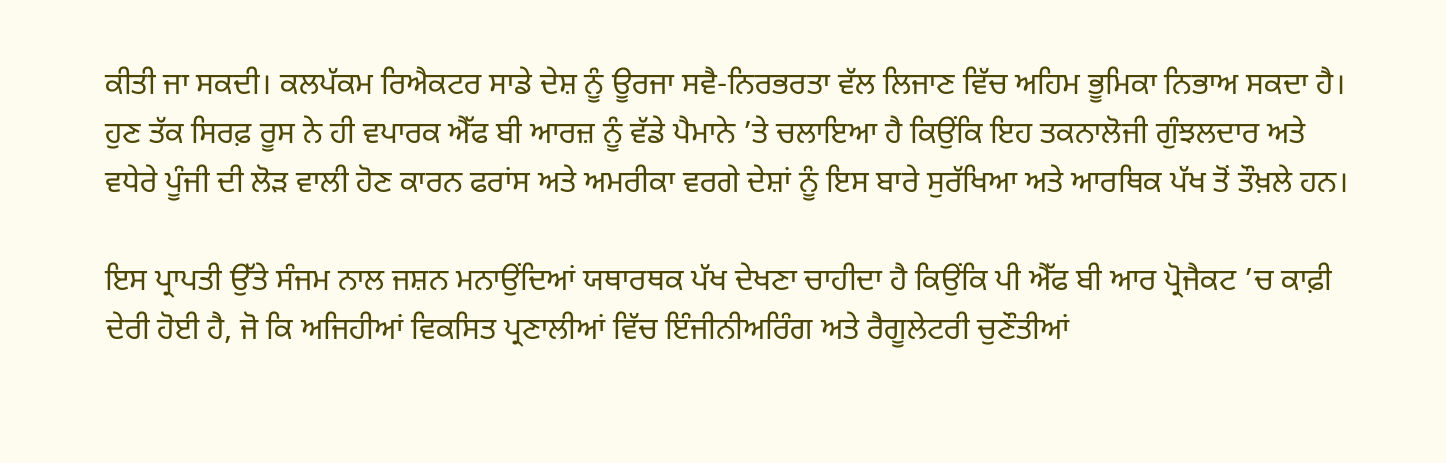ਕੀਤੀ ਜਾ ਸਕਦੀ। ਕਲਪੱਕਮ ਰਿਐਕਟਰ ਸਾਡੇ ਦੇਸ਼ ਨੂੰ ਊਰਜਾ ਸਵੈ-ਨਿਰਭਰਤਾ ਵੱਲ ਲਿਜਾਣ ਵਿੱਚ ਅਹਿਮ ਭੂਮਿਕਾ ਨਿਭਾਅ ਸਕਦਾ ਹੈ। ਹੁਣ ਤੱਕ ਸਿਰਫ਼ ਰੂਸ ਨੇ ਹੀ ਵਪਾਰਕ ਐੱਫ ਬੀ ਆਰਜ਼ ਨੂੰ ਵੱਡੇ ਪੈਮਾਨੇ ’ਤੇ ਚਲਾਇਆ ਹੈ ਕਿਉਂਕਿ ਇਹ ਤਕਨਾਲੋਜੀ ਗੁੰਝਲਦਾਰ ਅਤੇ ਵਧੇਰੇ ਪੂੰਜੀ ਦੀ ਲੋੜ ਵਾਲੀ ਹੋਣ ਕਾਰਨ ਫਰਾਂਸ ਅਤੇ ਅਮਰੀਕਾ ਵਰਗੇ ਦੇਸ਼ਾਂ ਨੂੰ ਇਸ ਬਾਰੇ ਸੁਰੱਖਿਆ ਅਤੇ ਆਰਥਿਕ ਪੱਖ ਤੋਂ ਤੌਖ਼ਲੇ ਹਨ।

ਇਸ ਪ੍ਰਾਪਤੀ ਉੱਤੇ ਸੰਜਮ ਨਾਲ ਜਸ਼ਨ ਮਨਾਉਂਦਿਆਂ ਯਥਾਰਥਕ ਪੱਖ ਦੇਖਣਾ ਚਾਹੀਦਾ ਹੈ ਕਿਉਂਕਿ ਪੀ ਐੱਫ ਬੀ ਆਰ ਪ੍ਰੋਜੈਕਟ ’ਚ ਕਾਫ਼ੀ ਦੇਰੀ ਹੋਈ ਹੈ, ਜੋ ਕਿ ਅਜਿਹੀਆਂ ਵਿਕਸਿਤ ਪ੍ਰਣਾਲੀਆਂ ਵਿੱਚ ਇੰਜੀਨੀਅਰਿੰਗ ਅਤੇ ਰੈਗੂਲੇਟਰੀ ਚੁਣੌਤੀਆਂ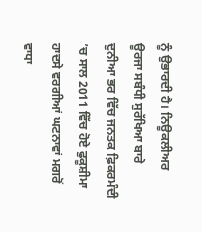ਨੂੰ ਉਭਾਰਦੀ ਹੈ। ਨਿਊਕਲੀਅਰ ਊਰਜਾ ਸਬੰਧੀ ਸੁਰੱਖਿਆ ਬਾਰੇ ਦੁਨੀਆ ਭਰ ਵਿੱਚ ਜਨਤਕ ਫ਼ਿਕਰਮੰਦੀ ’ਚ ਸਾਲ 2011 ਵਿੱਚ ਹੋਏ ਫੁਕੂਸ਼ੀਮਾ ਹਾਦਸੇ ਵਰਗੀਆਂ ਘਟਨਾਵਾਂ ਮਗਰੋਂ ਵਾਧਾ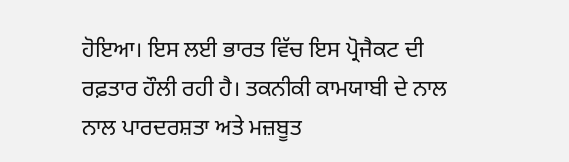ਹੋਇਆ। ਇਸ ਲਈ ਭਾਰਤ ਵਿੱਚ ਇਸ ਪ੍ਰੋਜੈਕਟ ਦੀ ਰਫ਼ਤਾਰ ਹੌਲੀ ਰਹੀ ਹੈ। ਤਕਨੀਕੀ ਕਾਮਯਾਬੀ ਦੇ ਨਾਲ ਨਾਲ ਪਾਰਦਰਸ਼ਤਾ ਅਤੇ ਮਜ਼ਬੂਤ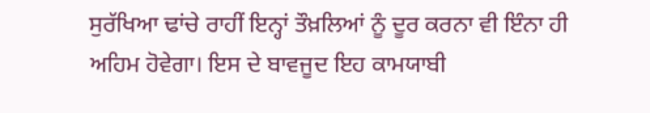ਸੁਰੱਖਿਆ ਢਾਂਚੇ ਰਾਹੀਂ ਇਨ੍ਹਾਂ ਤੌਖ਼ਲਿਆਂ ਨੂੰ ਦੂਰ ਕਰਨਾ ਵੀ ਇੰਨਾ ਹੀ ਅਹਿਮ ਹੋਵੇਗਾ। ਇਸ ਦੇ ਬਾਵਜੂਦ ਇਹ ਕਾਮਯਾਬੀ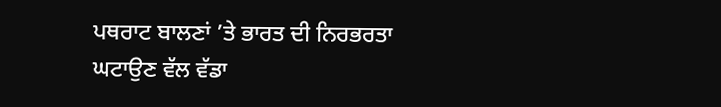ਪਥਰਾਟ ਬਾਲਣਾਂ ’ਤੇ ਭਾਰਤ ਦੀ ਨਿਰਭਰਤਾ ਘਟਾਉਣ ਵੱਲ ਵੱਡਾ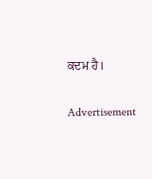ਕਦਮ ਹੈ।

Advertisement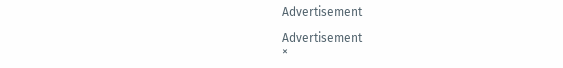Advertisement

Advertisement
×